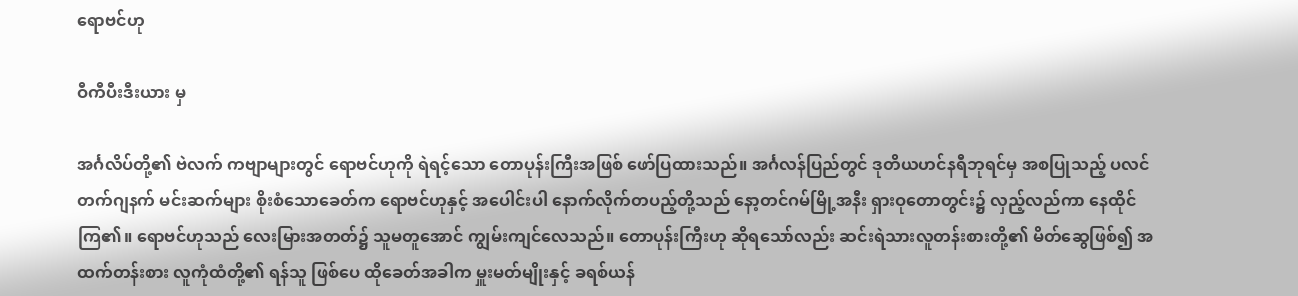ရောဗင်ဟု

ဝီကီပီးဒီးယား မှ

အင်္ဂလိပ်တို့၏ ဗဲလက် ကဗျာများတွင် ရောဗင်ဟုကို ရဲရင့်သော တောပုန်းကြီးအဖြစ် ဖော်ပြထားသည်။ အင်္ဂလန်ပြည်တွင် ဒုတိယဟင်နရီဘုရင်မှ အစပြုသည့် ပလင်တက်ဂျနက် မင်းဆက်များ စိုးစံသောခေတ်က ရောဗင်ဟုနှင့် အပေါင်းပါ နောက်လိုက်တပည့်တို့သည် နော့တင်ဂမ်မြို့အနီး ရှားဝုတောတွင်း၌ လှည့်လည်ကာ နေထိုင်ကြ၏။ ရောဗင်ဟုသည် လေးမြားအတတ်၌ သူမတူအောင် ကျွမ်းကျင်လေသည်။ တောပုန်းကြီးဟု ဆိုရသော်လည်း ဆင်းရဲသားလူတန်းစားတို့၏ မိတ်ဆွေဖြစ်၍ အထက်တန်းစား လူကုံထံတို့၏ ရန်သူ ဖြစ်ပေ ထိုခေတ်အခါက မှူးမတ်မျိုးနှင့် ခရစ်ယန်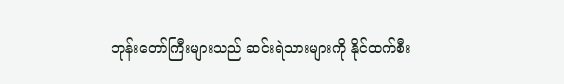ဘုန်းတော်ကြီးများသည် ဆင်းရဲသားများကို နိုင်ထက်စီး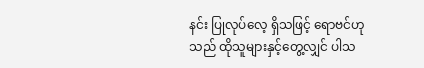နင်း ပြုလုပ်လေ့ ရှိသဖြင့် ရောဗင်ဟုသည် ထိုသူများနှင့်တွေ့လျှင် ပါသ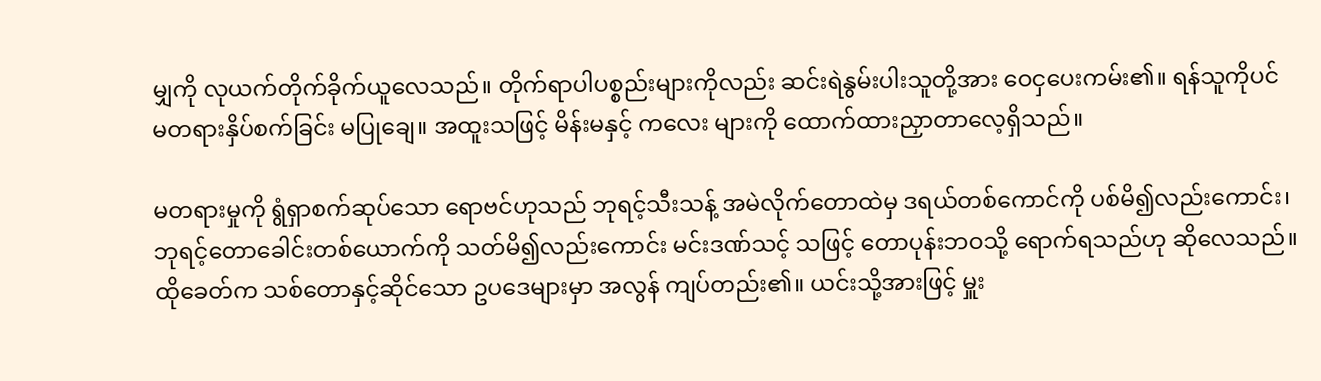မျှကို လုယက်တိုက်ခိုက်ယူလေသည်။ တိုက်ရာပါပစ္စည်းများကိုလည်း ဆင်းရဲနွမ်းပါးသူတို့အား ဝေငှပေးကမ်း၏။ ရန်သူကိုပင် မတရားနှိပ်စက်ခြင်း မပြုချေ။ အထူးသဖြင့် မိန်းမနှင့် ကလေး များကို ထောက်ထားညှာတာလေ့ရှိသည်။

မတရားမှုကို ရွံရှာစက်ဆုပ်သော ရောဗင်ဟုသည် ဘုရင့်သီးသန့် အမဲလိုက်တောထဲမှ ဒရယ်တစ်ကောင်ကို ပစ်မိ၍လည်းကောင်း၊ ဘုရင့်တောခေါင်းတစ်ယောက်ကို သတ်မိ၍လည်းကောင်း မင်းဒဏ်သင့် သဖြင့် တောပုန်းဘဝသို့ ရောက်ရသည်ဟု ဆိုလေသည်။ ထိုခေတ်က သစ်တောနှင့်ဆိုင်သော ဥပဒေများမှာ အလွန် ကျပ်တည်း၏။ ယင်းသို့အားဖြင့် မှူး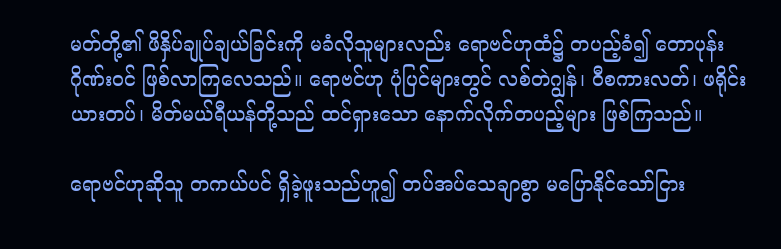မတ်တို့၏ ဖိနှိပ်ချုပ်ချယ်ခြင်းကို မခံလိုသူများလည်း ရောဗင်ဟုထံ၌ တပည့်ခံ၍ တောပုန်းဂိုဏ်းဝင် ဖြစ်လာကြလေသည်။ ရောဗင်ဟု ပုံပြင်များတွင် လစ်တဲဂျွန်၊ ဝီစကားလတ်၊ ဖရိုင်းယားတပ်၊ မိတ်မယ်ရီယန်တို့သည် ထင်ရှားသော နောက်လိုက်တပည့်များ ဖြစ်ကြသည်။

ရောဗင်ဟုဆိုသူ တကယ်ပင် ရှိခဲ့ဖူးသည်ဟူ၍ တပ်အပ်သေချာစွာ မပြောနိုင်သော်ငြား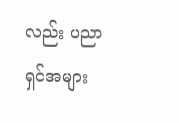လည်း ပညာရှင်အများ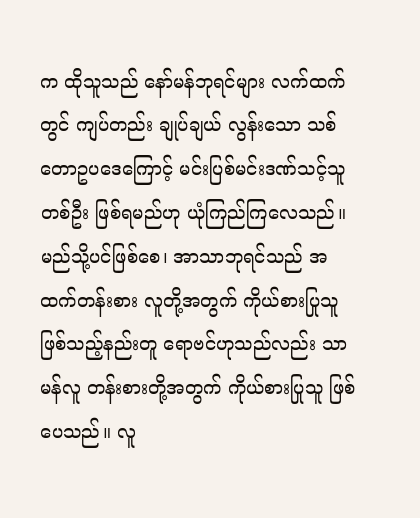က ထိုသူသည် နော်မန်ဘုရင်များ လက်ထက်တွင် ကျပ်တည်း ချုပ်ချယ် လွန်းသော သစ်တောဥပဒေကြောင့် မင်းပြစ်မင်းဒဏ်သင့်သူတစ်ဦး ဖြစ်ရမည်ဟု ယုံကြည်ကြလေသည်။ မည်သို့ပင်ဖြစ်စေ၊ အာသာဘုရင်သည် အထက်တန်းစား လူတို့အတွက် ကိုယ်စားပြုသူ ဖြစ်သည့်နည်းတူ ရောဗင်ဟုသည်လည်း သာမန်လူ တန်းစားတို့အတွက် ကိုယ်စားပြုသူ ဖြစ်ပေသည်။ လူ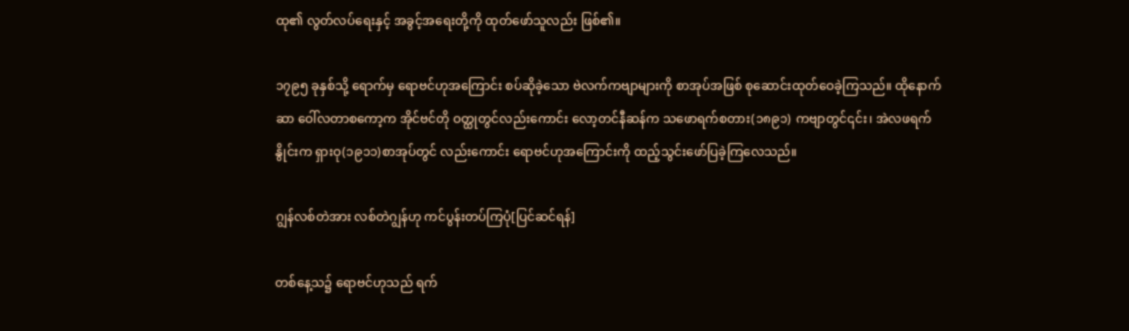ထု၏ လွတ်လပ်ရေးနှင့် အခွင့်အရေးတို့ကို ထုတ်ဖော်သူလည်း ဖြစ်၏။

၁၇၉၅ ခုနှစ်သို့ ရောက်မှ ရောဗင်ဟုအကြောင်း စပ်ဆိုခဲ့သော ဗဲလက်ကဗျာများကို စာအုပ်အဖြစ် စုဆောင်းထုတ်ဝေခဲ့ကြသည်။ ထိုနောက် ဆာ ဝေါ်လတာစကော့က အိုင်ဗင်တို ဝတ္ထုတွင်လည်းကောင်း လော့တင်နီဆန်က သဖောရက်စတား(၁၈၉၁) ကဗျာတွင်၎င်း၊ အဲလဖရက်နွိုင်းက ရှားဝု(၁၉၁၁)စာအုပ်တွင် လည်းကောင်း ရောဗင်ဟုအကြောင်းကို ထည့်သွင်းဖော်ပြခဲ့ကြလေသည်။

ဂျွန်လစ်တဲအား လစ်တဲဂျွန်ဟု ကင်ပွန်းတပ်ကြပုံ[ပြင်ဆင်ရန်]

တစ်နေ့သ၌ ရောဗင်ဟုသည် ရက်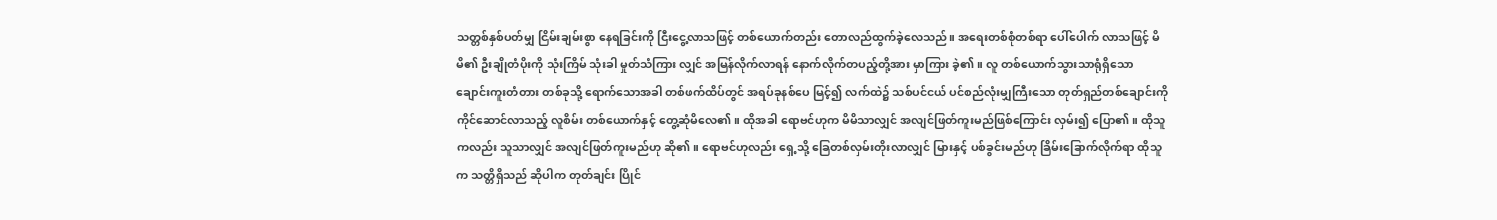သတ္တစ်နှစ်ပတ်မျှ ငြိမ်းချမ်းစွာ နေရခြင်းကို ငြီးငွေ့လာသဖြင့် တစ်ယောက်တည်း တောလည်ထွက်ခဲ့လေသည်။ အရေးတစ်စုံတစ်ရာ ပေါ်ပေါက် လာသဖြင့် မိမိ၏ ဦးချိုတံပိုးကို သုံးကြိမ် သုံးခါ မှုတ်သံကြား လျှင် အမြန်လိုက်လာရန် နောက်လိုက်တပည့်တို့အား မှာကြား ခဲ့၏။ လူ တစ်ယောက်သွားသာရုံရှိသော ချောင်းကူးတံတား တစ်ခုသို့ ရောက်သောအခါ တစ်ဖက်ထိပ်တွင် အရပ်ခုနစ်ပေ မြင့်၍ လက်ထဲ၌ သစ်ပင်ငယ် ပင်စည်လုံးမျှကြီးသော တုတ်ရှည်တစ်ချောင်းကို ကိုင်ဆောင်လာသည့် လူစိမ်း တစ်ယောက်နှင့် တွေ့ဆုံမိလေ၏။ ထိုအခါ ရောဗင်ဟုက မိမိသာလျှင် အလျင်ဖြတ်ကူးမည်ဖြစ်ကြောင်း လှမ်း၍ ပြော၏။ ထိုသူကလည်း သူသာလျှင် အလျင်ဖြတ်ကူးမည်ဟု ဆို၏။ ရောဗင်ဟုလည်း ရှေ့သို့ ခြေတစ်လှမ်းတိုးလာလျှင် မြားနှင့် ပစ်ခွင်းမည်ဟု ခြိမ်းခြောက်လိုက်ရာ ထိုသူက သတ္တိရှိသည် ဆိုပါက တုတ်ချင်း ပြိုင်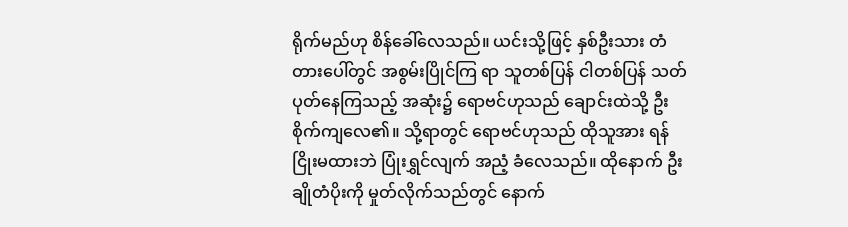ရိုက်မည်ဟု စိန်ခေါ်လေသည်။ ယင်းသို့ဖြင့် နှစ်ဦးသား တံတားပေါ်တွင် အစွမ်းပြိုင်ကြ ရာ သူတစ်ပြန် ငါတစ်ပြန် သတ်ပုတ်နေကြသည့် အဆုံး၌ ရောဗင်ဟုသည် ချောင်းထဲသို့ ဦးစိုက်ကျလေ၏။ သို့ရာတွင် ရောဗင်ဟုသည် ထိုသူအား ရန်ငြိုးမထားဘဲ ပြုံးရွှင်လျက် အညံ့ ခံလေသည်။ ထိုနောက် ဦးချိုတံပိုးကို မှုတ်လိုက်သည်တွင် နောက်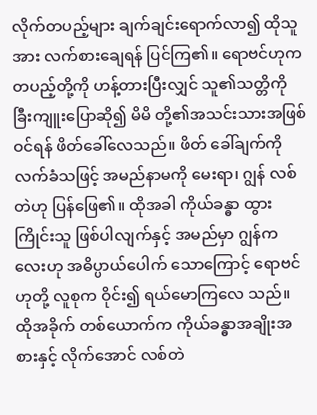လိုက်တပည့်များ ချက်ချင်းရောက်လာ၍ ထိုသူအား လက်စားချေရန် ပြင်ကြ၏။ ရောဗင်ဟုက တပည့်တို့ကို ဟန့်တားပြီးလျှင် သူ၏သတ္တိကို ခြီးကျူးပြောဆို၍ မိမိ တို့၏အသင်းသားအဖြစ် ဝင်ရန် ဖိတ်ခေါ်လေသည်။ ဖိတ် ခေါ်ချက်ကို လက်ခံသဖြင့် အမည်နာမကို မေးရာ၊ ဂျွန် လစ်တဲဟု ပြန်ဖြေ၏။ ထိုအခါ ကိုယ်ခန္ဓာ ထွားကြိုင်းသူ ဖြစ်ပါလျက်နှင့် အမည်မှာ ဂျွန်ကလေးဟု အဓိပ္ပာယ်ပေါက် သောကြောင့် ရောဗင်ဟုတို့ လူစုက ဝိုင်း၍ ရယ်မောကြလေ သည်။ ထိုအခိုက် တစ်ယောက်က ကိုယ်ခန္ဓာအချိုးအစားနှင့် လိုက်အောင် လစ်တဲ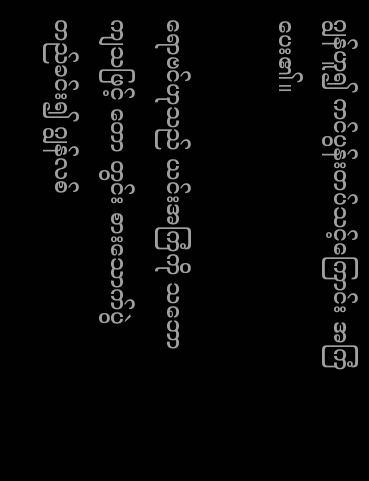ဂျွန်ဟူ၍ ကင်ပွန်းတပ်သင့်ကြောင်း အကြံပေး၏။

ရောဗင်ဟုသည် ယင်းအကြံကို သဘောကျသဖြင့် တော တွင်း စားသောက်ပွဲ တည်ခင်း၍ ဂျွန်လစ်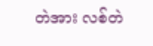တဲအား လစ်တဲ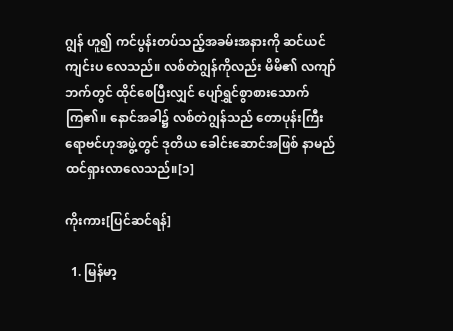ဂျွန် ဟူ၍ ကင်ပွန်းတပ်သည့်အခမ်းအနားကို ဆင်ယင်ကျင်းပ လေသည်။ လစ်တဲဂျွန်ကိုလည်း မိမိ၏ လကျာ်ဘက်တွင် ထိုင်စေပြီးလျှင် ပျော်ရွှင်စွာစားသောက်ကြ၏။ နောင်အခါ၌ လစ်တဲဂျွန်သည် တောပုန်းကြီး ရောဗင်ဟုအဖွဲ့တွင် ဒုတိယ ခေါင်းဆောင်အဖြစ် နာမည်ထင်ရှားလာလေသည်။[၁]

ကိုးကား[ပြင်ဆင်ရန်]

  1. မြန်မာ့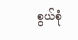စွယ်စုံ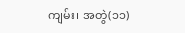ကျမ်း၊ အတွဲ(၁၁)